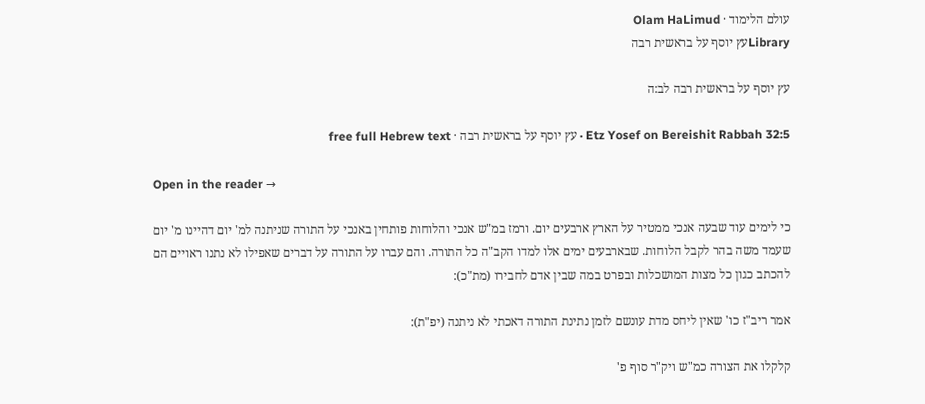עולם הלימוד · Olam HaLimud
Libraryעץ יוסף על בראשית רבה

עץ יוסף על בראשית רבה לב:ה

Etz Yosef on Bereishit Rabbah 32:5 · עץ יוסף על בראשית רבה · free full Hebrew text

Open in the reader →

כי לימים עוד שבעה אנכי ממטיר על הארץ ארבעים יום. ורמז במ"ש אנכי והלוחות פותחין באנכי על התורה שניתנה למ' יום דהיינו מ' יום שעמד משה בהר לקבל הלוחות. שבארבעים ימים אלו למדו הקב"ה כל התורה. והם עברו על התורה על דברים שאפילו לא נתנו ראויים הם להכתב כגון כל מצות המושכלות ובפרט במה שבין אדם לחבירו (מת"כ):

אמר ריב"ז כו' שאין ליחס מדת עונשם לזמן נתינת התורה דאכתי לא ניתנה (יפ"ת):

קלקלו את הצורה כמ"ש ויק"ר סוף פ'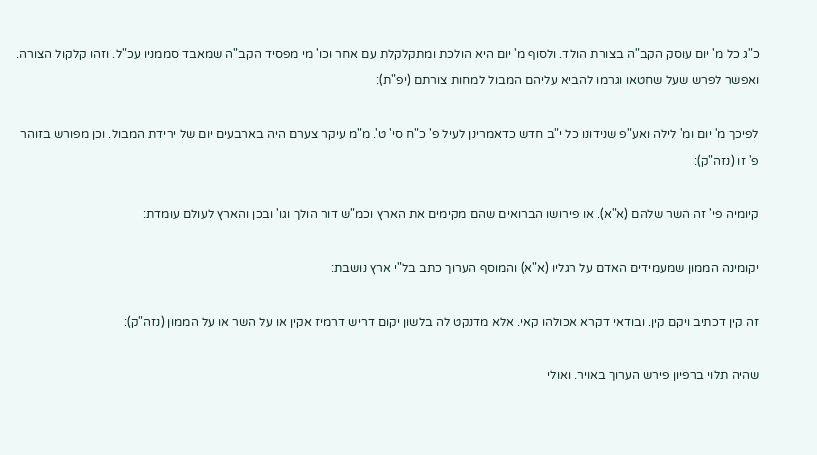כ"ג כל מ' יום עוסק הקב"ה בצורת הולד. ולסוף מ' יום היא הולכת ומתקלקלת עם אחר וכו' מי מפסיד הקב"ה שמאבד סממניו עכ"ל. וזהו קלקול הצורה. ואפשר לפרש שעל שחטאו וגרמו להביא עליהם המבול למחות צורתם (יפ"ת):

לפיכך מ' יום ומ' לילה ואע"פ שנידונו כל י"ב חדש כדאמרינן לעיל פ' כ"ח סי' ט'. מ"מ עיקר צערם היה בארבעים יום של ירידת המבול. וכן מפורש בזוהר פ' זו (נזה"ק):

קיומיה פי' זה השר שלהם (א"א). או פירושו הברואים שהם מקימים את הארץ וכמ"ש דור הולך וגו' ובכן והארץ לעולם עומדת:

יקומינה הממון שמעמידים האדם על רגליו (א"א) והמוסף הערוך כתב בל"י ארץ נושבת:

זה קין דכתיב ויקם קין. ובודאי דקרא אכולהו קאי. אלא מדנקט לה בלשון יקום דריש דרמיז אקין או על השר או על הממון (נזה"ק):

שהיה תלוי ברפיון פירש הערוך באויר. ואולי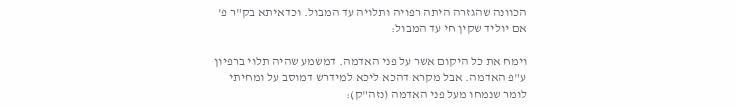הכוונה שהגזרה היתה רפויה ותלויה עד המבול. וכדאיתא בק"ר פ' אם יוליד שקין חי עד המבול:

וימח את כל היקום אשר על פני האדמה. דמשמע שהיה תלוי ברפיון ע"פ האדמה. אבל מקרא דהכא ליכא למידרש דמוסב על ומחיתי לומר שנמחו מעל פני האדמה (נזה"ק):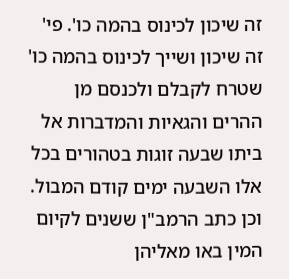זה שיכון לכינוס בהמה כו'. פי' זה שיכון ושייך לכינוס בהמה כו' שטרח לקבלם ולכנסם מן ההרים והגאיות והמדברות אל ביתו שבעה זוגות בטהורים בכל אלו השבעה ימים קודם המבול. וכן כתב הרמב"ן ששנים לקיום המין באו מאליהן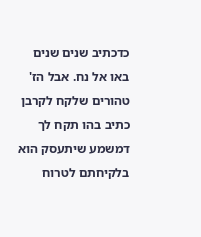כדכתיב שנים שנים באו אל נח. אבל הז' טהורים שלקח לקרבן כתיב בהו תקח לך דמשמע שיתעסק הוא בלקיחתם לטרוח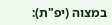במצוה (יפ"ת):